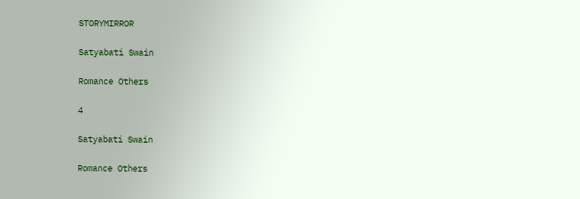STORYMIRROR

Satyabati Swain

Romance Others

4

Satyabati Swain

Romance Others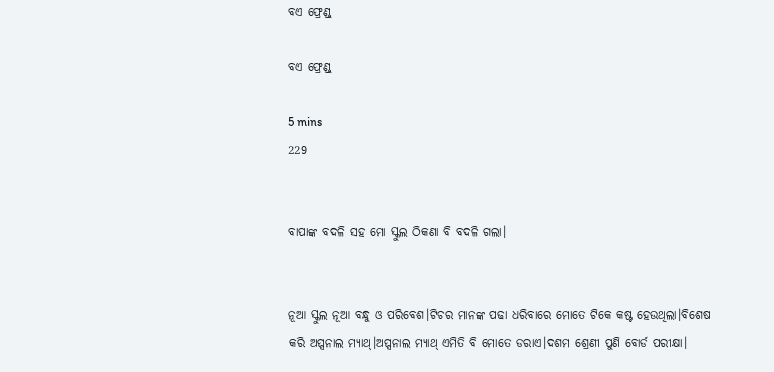ବଏ ଫ୍ରେଣ୍ଡ୍

ବଏ ଫ୍ରେଣ୍ଡ୍

5 mins
229


ବାପାଙ୍କ ବଦଳି ସହ ମୋ ସ୍କୁଲ ଠିକଣା ବି ବଦଳି ଗଲା।


ନୂଆ ସ୍କୁଲ ନୂଆ ବନ୍ଧୁ ଓ ପରିବେଶ।ଟିଚର ମାନଙ୍କ ପଢା ଧରିବାରେ ମୋତେ ଟିକେ କଷ୍ଟ ହେଉଥିଲା।ବିଶେଷ କରି ଅପ୍ସନାଲ ମ୍ୟାଥ୍।ଅପ୍ସନାଲ ମ୍ୟାଥ୍ ଏମିତି ବି ମୋତେ ଡରାଏ।ଦଶମ ଶ୍ରେଣୀ ପୁଣି ବୋର୍ଡ ପରୀକ୍ଷା।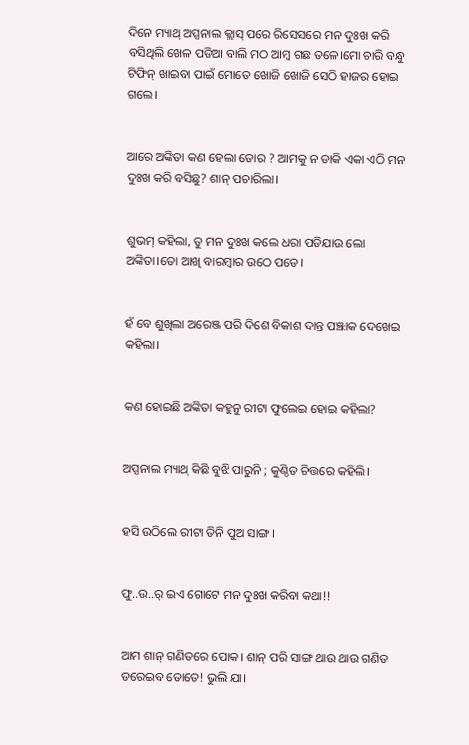ଦିନେ ମ୍ୟାଥ୍ ଅପ୍ସନାଲ କ୍ଲାସ୍ ପରେ ରିସେସରେ ମନ ଦୁଃଖ କରି ବସିଥିଲି ଖେଳ ପଡିଆ ବାଲି ମଠ ଆମ୍ବ ଗଛ ତଳେ।ମୋ ଚାରି ବନ୍ଧୁ ଟିଫିନ୍ ଖାଇବା ପାଇଁ ମୋତେ ଖୋଜି ଖୋଜି ସେଠି ହାଜର ହୋଇ ଗଲେ।


ଆରେ ଅଙ୍କିତା କଣ ହେଲା ତୋର ? ଆମକୁ ନ ଡାକି ଏକା ଏଠି ମନ ଦୁଃଖ କରି ବସିଛୁ? ଶାନ୍ ପଚାରିଲା।


ଶୁଭମ୍ କହିଲା, ତୁ ମନ ଦୁଃଖ କଲେ ଧରା ପଡିଯାଉ ଲୋ ଅଙ୍କିତା।ତୋ ଆଖି ବାରମ୍ବାର ଉଠେ ପଡେ।


ହଁ ବେ ଶୁଖିଲା ଅରେଞ୍ଜ ପରି ଦିଶେ ବିକାଶ ଦାନ୍ତ ପଞ୍ଝାକ ଦେଖେଇ କହିଲା।


କଣ ହୋଇଛି ଅଙ୍କିତା କହୁନୁ ରୀଟା ଫୁଲେଇ ହୋଇ କହିଲା?


ଅପ୍ସନାଲ ମ୍ୟାଥ୍ କିଛି ବୁଝି ପାରୁନି ; କୁଣ୍ଠିତ ଚିତ୍ତରେ କହିଲି।


ହସି ଉଠିଲେ ରୀଟା ତିନି ପୁଅ ସାଙ୍ଗ।


ଫୁ..ଉ..ର୍ ଇଏ ଗୋଟେ ମନ ଦୁଃଖ କରିବା କଥା!!


ଆମ ଶାନ୍ ଗଣିତରେ ପୋକ। ଶାନ୍ ପରି ସାଙ୍ଗ ଥାଉ ଥାଉ ଗଣିତ ଡରେଇବ ତୋତେ! ଭୁଲି ଯା।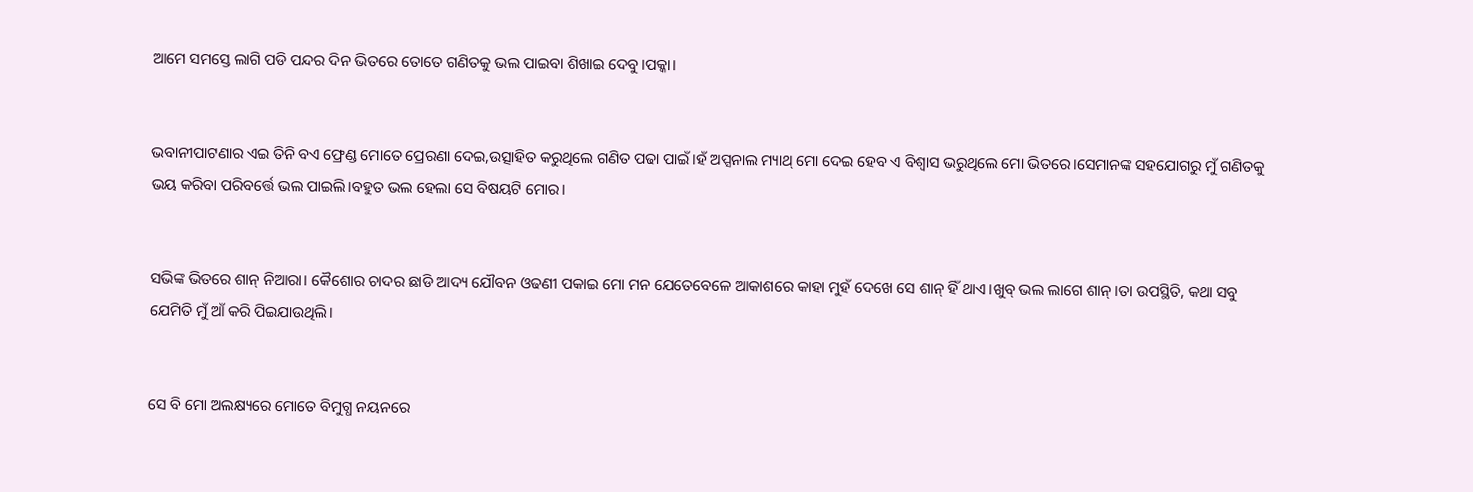ଆମେ ସମସ୍ତେ ଲାଗି ପଡି ପନ୍ଦର ଦିନ ଭିତରେ ତୋତେ ଗଣିତକୁ ଭଲ ପାଇବା ଶିଖାଇ ଦେବୁ।ପକ୍କା।


ଭବାନୀପାଟଣାର ଏଇ ତିନି ବଏ ଫ୍ରେଣ୍ଡ ମୋତେ ପ୍ରେରଣା ଦେଇ,ଉତ୍ସାହିତ କରୁଥିଲେ ଗଣିତ ପଢା ପାଇଁ।ହଁ ଅପ୍ସନାଲ ମ୍ୟାଥ୍ ମୋ ଦେଇ ହେବ ଏ ବିଶ୍ୱାସ ଭରୁଥିଲେ ମୋ ଭିତରେ।ସେମାନଙ୍କ ସହଯୋଗରୁ ମୁଁ ଗଣିତକୁ ଭୟ କରିବା ପରିବର୍ତ୍ତେ ଭଲ ପାଇଲି।ବହୁତ ଭଲ ହେଲା ସେ ବିଷୟଟି ମୋର।


ସଭିଙ୍କ ଭିତରେ ଶାନ୍ ନିଆରା। କୈଶୋର ଚାଦର ଛାଡି ଆଦ୍ୟ ଯୌବନ ଓଢଣୀ ପକାଇ ମୋ ମନ ଯେତେବେଳେ ଆକାଶରେ କାହା ମୁହଁ ଦେଖେ ସେ ଶାନ୍ ହିଁ ଥାଏ।ଖୁବ୍ ଭଲ ଲାଗେ ଶାନ୍।ତା ଉପସ୍ଥିତି, କଥା ସବୁ ଯେମିତି ମୁଁ ଆଁ କରି ପିଇଯାଉଥିଲି।


ସେ ବି ମୋ ଅଲକ୍ଷ୍ୟରେ ମୋତେ ବିମୁଗ୍ଧ ନୟନରେ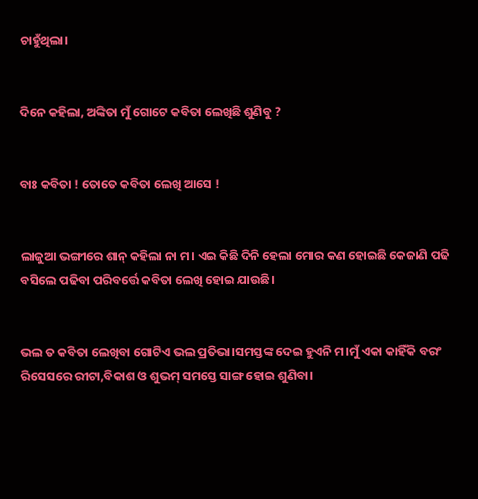ଚାହୁଁଥିଲା।


ଦିନେ କହିଲା, ଅଙ୍କିତା ମୁଁ ଗୋଟେ କବିତା ଲେଖିଛି ଶୁଣିବୁ ?


ବାଃ କବିତା ! ତୋତେ କବିତା ଲେଖି ଆସେ !


ଲାଜୁଆ ଭଙ୍ଗୀରେ ଶାନ୍ କହିଲା ନା ମ। ଏଇ କିଛି ଦିନି ହେଲା ମୋର କଣ ହୋଇଛି କେଜାଣି ପଢି ବସିଲେ ପଢିବା ପରିବର୍ତ୍ତେ କବିତା ଲେଖି ହୋଇ ଯାଉଛି।


ଭଲ ତ କବିତା ଲେଖିବା ଗୋଟିଏ ଭଲ ପ୍ରତିଭା।ସମସ୍ତଙ୍କ ଦେଇ ହୁଏନି ମ।ମୁଁ ଏକା କାହିଁକି ବରଂ ରିସେସରେ ରୀଟା,ବିକାଶ ଓ ଶୁଭମ୍ ସମସ୍ତେ ସାଙ୍ଗ ହୋଇ ଶୁଣିବା।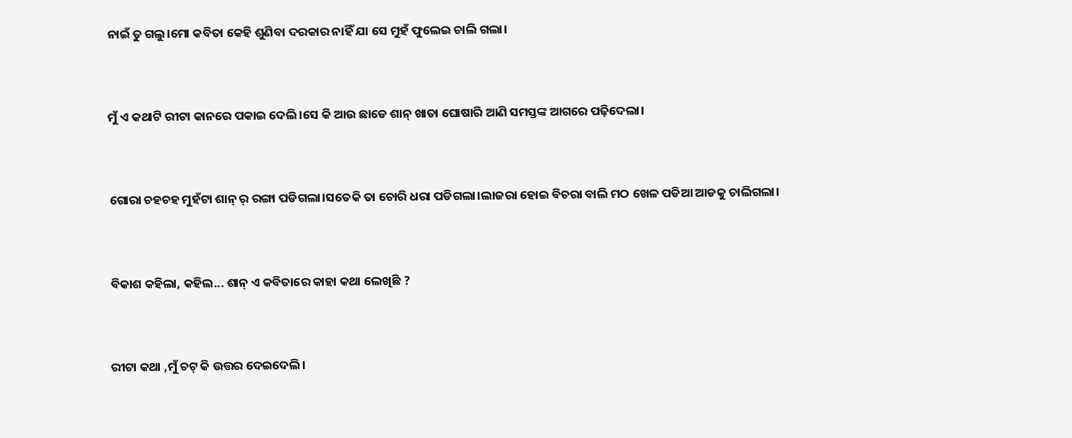ନାଇଁ ତୁ ଗଲୁ।ମୋ କବିତା କେହି ଶୁଣିବା ଦରକାର ନାହିଁ ଯା ସେ ମୁହଁ ଫୁଲେଇ ଚାଲି ଗଲା।


ମୁଁ ଏ କଥାଟି ରୀଟା କାନରେ ପକାଇ ଦେଲି।ସେ କି ଆଉ ଛାଡେ ଶାନ୍ ଖାତା ଘୋଷାରି ଆଣି ସମସ୍ତଙ୍କ ଆଗରେ ପଢ଼ିଦେଲା।


ଗୋରା ଚହଚହ ମୁହଁଟା ଶାନ୍ ର୍ ରଙ୍ଗା ପଡିଗଲା।ସତେକି ତା ଚୋରି ଧରା ପଡିଗଲା।ଲାଜରା ହୋଇ ବିଚରା ବାଲି ମଠ ଖେଳ ପଡିଆ ଆଡକୁ ଚାଲିଗଲା।


ବିକାଶ କହିଲା, କହିଲ... ଶାନ୍ ଏ କବିତାରେ କାହା କଥା ଲେଖିଛି ?


ରୀଟା କଥା ,ମୁଁ ଚଟ୍ କି ଉତ୍ତର ଦେଇଦେଲି।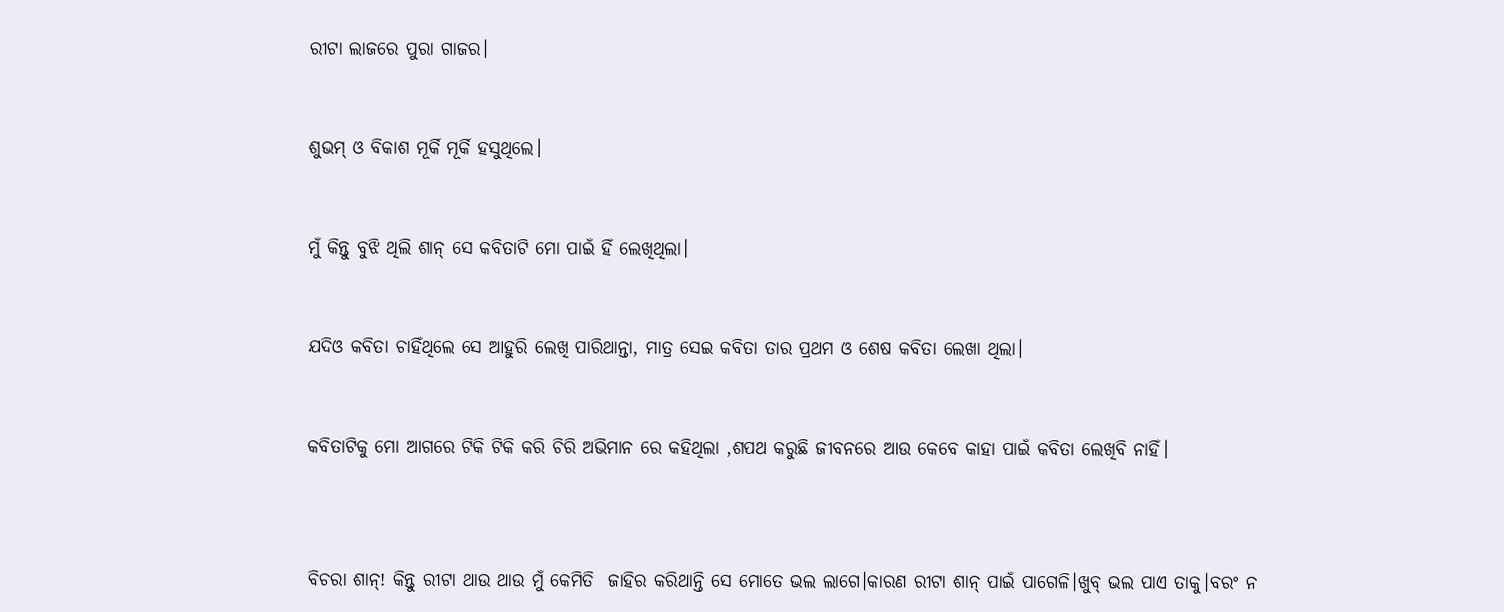ରୀଟା ଲାଜରେ ପୁରା ଗାଜର।


ଶୁଭମ୍ ଓ ବିକାଶ ମୂର୍କି ମୂର୍କି ହସୁଥିଲେ।


ମୁଁ କିନ୍ତୁ ବୁଝି ଥିଲି ଶାନ୍ ସେ କବିତାଟି ମୋ ପାଇଁ ହିଁ ଲେଖିଥିଲା।


ଯଦିଓ କବିତା ଚାହିଁଥିଲେ ସେ ଆହୁରି ଲେଖି ପାରିଥାନ୍ତା, ମାତ୍ର ସେଇ କବିତା ତାର ପ୍ରଥମ ଓ ଶେଷ କବିତା ଲେଖା ଥିଲା।


କବିତାଟିକୁ ମୋ ଆଗରେ ଟିକି ଟିକି କରି ଚିରି ଅଭିମାନ ରେ କହିଥିଲା ,ଶପଥ କରୁଛି ଜୀବନରେ ଆଉ କେବେ କାହା ପାଇଁ କବିତା ଲେଖିବି ନାହିଁ।



ବିଚରା ଶାନ୍! କିନ୍ତୁ ରୀଟା ଥାଉ ଥାଉ ମୁଁ କେମିତି  ଜାହିର କରିଥାନ୍ତି ସେ ମୋତେ ଭଲ ଲାଗେ।କାରଣ ରୀଟା ଶାନ୍ ପାଇଁ ପାଗେଳି।ଖୁବ୍ ଭଲ ପାଏ ତାକୁ।ବରଂ ନ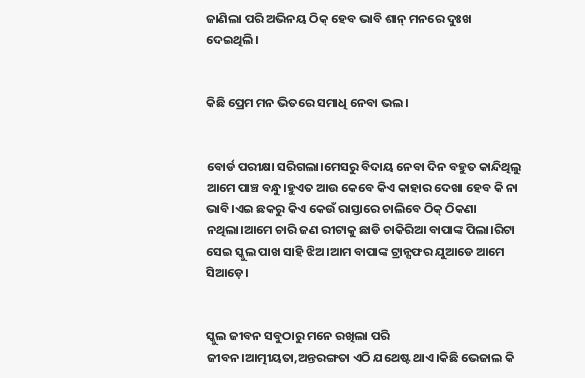ଜାଣିଲା ପରି ଅଭିନୟ ଠିକ୍ ହେବ ଭାବି ଶାନ୍ ମନରେ ଦୁଃଖ ଦେଇଥିଲି।


କିଛି ପ୍ରେମ ମନ ଭିତରେ ସମାଧି ନେବା ଭଲ।


ବୋର୍ଡ ପରୀକ୍ଷା ସରିଗଲା।ମେସରୁ ବିଦାୟ ନେବା ଦିନ ବହୁତ କାନ୍ଦିଥିଲୁ ଆମେ ପାଞ୍ଚ ବନ୍ଧୁ।ହୁଏତ ଆଉ କେବେ କିଏ କାହାର ଦେଖା ହେବ କି ନା ଭାବି।ଏଇ ଛକରୁ କିଏ କେଉଁ ରାସ୍ତାରେ ଚାଲିବେ ଠିକ୍ ଠିକଣା ନଥିଲା।ଆମେ ଚାରି ଜଣ ରୀଟାକୁ ଛାଡି ଚାକିରିଆ ବାପାଙ୍କ ପିଲା।ରିଟା ସେଇ ସ୍କୁଲ ପାଖ ସାହି ଝିଅ।ଆମ ବାପାଙ୍କ ଟ୍ରାନ୍ସଫର ଯୁଆଡେ ଆମେ ସିଆଡ଼େ।


ସ୍କୁଲ ଜୀବନ ସବୁଠାରୁ ମନେ ରଖିଲା ପରି ଜୀବନ।ଆତ୍ମୀୟତା,ଅନ୍ତରଙ୍ଗତା ଏଠି ଯଥେଷ୍ଟ ଥାଏ।କିଛି ଭେଜାଲ କି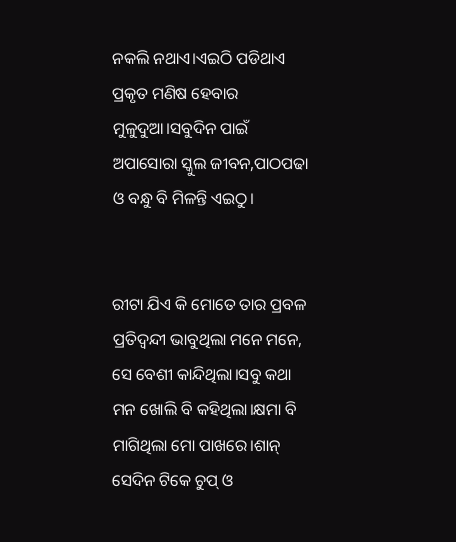ନକଲି ନଥାଏ।ଏଇଠି ପଡିଥାଏ ପ୍ରକୃତ ମଣିଷ ହେବାର ମୁଳୁଦୁଆ।ସବୁଦିନ ପାଇଁ ଅପାସୋରା ସ୍କୁଲ ଜୀବନ,ପାଠପଢା ଓ ବନ୍ଧୁ ବି ମିଳନ୍ତି ଏଇଠୁ।


ରୀଟା ଯିଏ କି ମୋତେ ତାର ପ୍ରବଳ ପ୍ରତିଦ୍ବନ୍ଦୀ ଭାବୁଥିଲା ମନେ ମନେ, ସେ ବେଶୀ କାନ୍ଦିଥିଲା।ସବୁ କଥା ମନ ଖୋଲି ବି କହିଥିଲା।କ୍ଷମା ବି ମାଗିଥିଲା ମୋ ପାଖରେ।ଶାନ୍ ସେଦିନ ଟିକେ ଚୁପ୍ ଓ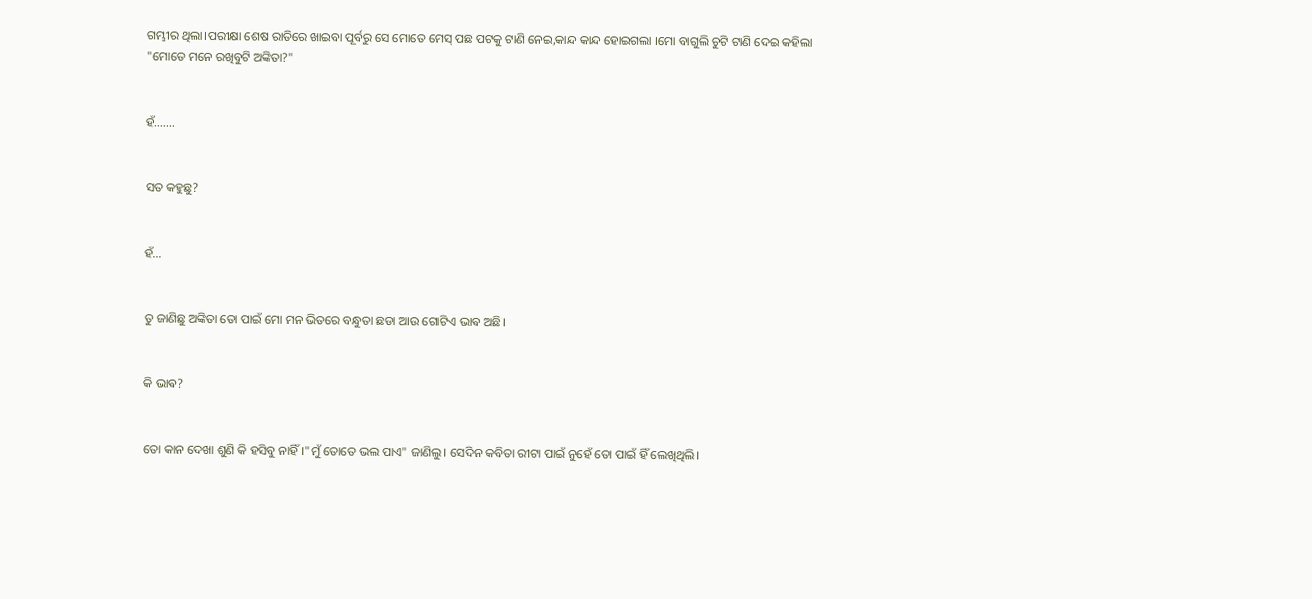ଗମ୍ଭୀର ଥିଲା।ପରୀକ୍ଷା ଶେଷ ରାତିରେ ଖାଇବା ପୂର୍ବରୁ ସେ ମୋତେ ମେସ୍ ପଛ ପଟକୁ ଟାଣି ନେଇ,କାନ୍ଦ କାନ୍ଦ ହୋଇଗଲା ।ମୋ ବାଗୁଲି ଚୁଟି ଟାଣି ଦେଇ କହିଲା "ମୋତେ ମନେ ରଖିବୁଟି ଅଙ୍କିତା?"


ହଁ.......


ସତ କହୁଛୁ?


ହଁ...


ତୁ ଜାଣିଛୁ ଅଙ୍କିତା ତୋ ପାଇଁ ମୋ ମନ ଭିତରେ ବନ୍ଧୁତା ଛଡା ଆଉ ଗୋଟିଏ ଭାଵ ଅଛି।


କି ଭାଵ?


ତୋ କାନ ଦେଖା ଶୁଣି କି ହସିବୁ ନାହିଁ।"ମୁଁ ତୋତେ ଭଲ ପାଏ" ଜାଣିଲୁ। ସେଦିନ କବିତା ରୀଟା ପାଇଁ ନୁହେଁ ତୋ ପାଇଁ ହିଁ ଲେଖିଥିଲି।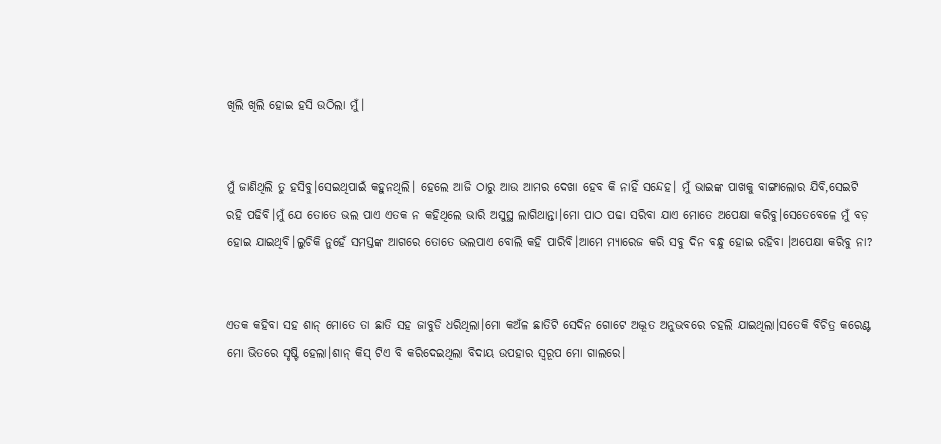ଖିଲି ଖିଲି ହୋଇ ହସି ଉଠିଲା ମୁଁ।


ମୁଁ ଜାଣିଥିଲି ତୁ ହସିବୁ।ସେଇଥିପାଇଁ କହୁନଥିଲି। ହେଲେ ଆଜି ଠାରୁ ଆଉ ଆମର ଦେଖା ହେବ କି ନାହିଁ ସନ୍ଦେହ। ମୁଁ ଭାଇଙ୍କ ପାଖକୁ ବାଙ୍ଗାଲୋର ଯିବି,ସେଇଟି ରହି ପଢିବି।ମୁଁ ଯେ ତୋତେ ଭଲ ପାଏ ଏତକ ନ କହିଥିଲେ ଭାରି ଅସୁସ୍ଥ ଲାଗିଥାନ୍ତା।ମୋ ପାଠ ପଢା ସରିବା ଯାଏ ମୋତେ ଅପେକ୍ଷା କରିବୁ।ସେତେବେଳେ ମୁଁ ବଡ଼ ହୋଇ ଯାଇଥିବି।ଲୁଚିକି ନୁହେଁ ସମସ୍ତଙ୍କ ଆଗରେ ତୋତେ ଭଲପାଏ ବୋଲି କହି ପାରିବି।ଆମେ ମ୍ୟାରେଜ କରି ସବୁ ଦିନ ବନ୍ଧୁ ହୋଇ ରହିବା ।ଅପେକ୍ଷା କରିବୁ ନା?


ଏତକ କହିବା ସହ ଶାନ୍ ମୋତେ ତା ଛାତି ସହ ଜାବୁଡି ଧରିଥିଲା।ମୋ କଅଁଳ ଛାତିଟି ସେଦିନ ଗୋଟେ ଅଦ୍ଭୂତ ଅନୁଭବରେ ଚହଲି ଯାଇଥିଲା।ସତେକି ବିଚିତ୍ର କରେଣ୍ଟ ମୋ ଭିତରେ ସୃଷ୍ଟି ହେଲା।ଶାନ୍ କିସ୍ ଟିଏ ବି କରିଦେଇଥିଲା ବିଦାୟ ଉପହାର ସ୍ୱରୂପ ମୋ ଗାଲରେ।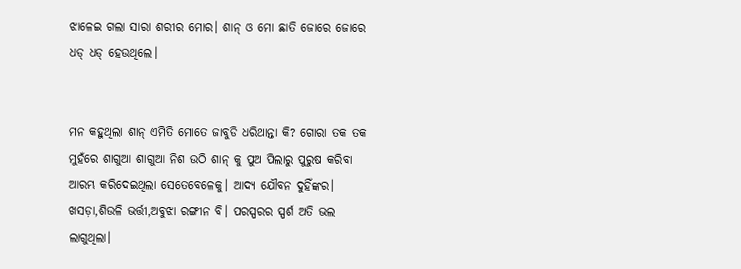ଝାଳେଇ ଗଲା ସାରା ଶରୀର ମୋର। ଶାନ୍ ଓ ମୋ ଛାତି ଜୋରେ ଜୋରେ ଧଡ୍ ଧଡ୍ ହେଉଥିଲେ।


ମନ କହୁଥିଲା ଶାନ୍ ଏମିତି ମୋତେ ଜାବୁଡି ଧରିଥାନ୍ତା କି? ଗୋରା ତକ ତକ ମୁହଁରେ ଶାଗୁଆ ଶାଗୁଆ ନିଶ ଉଠି ଶାନ୍ କୁ ପୁଅ ପିଲାରୁ ପୁରୁଷ କରିବା ଆରମ୍ଭ କରିଦେଇଥିଲା ସେତେବେଳେକୁ। ଆଦ୍ୟ ଯୌବନ ଦୁହିଁଙ୍କର। ଖସଡ଼ା,ଶିଉଳି ଭର୍ତ୍ତୀ,ଅବୁଝା ରଙ୍ଗୀନ ବି। ପରସ୍ପରର ସ୍ପର୍ଶ ଅତି ଭଲ ଲାଗୁଥିଲା।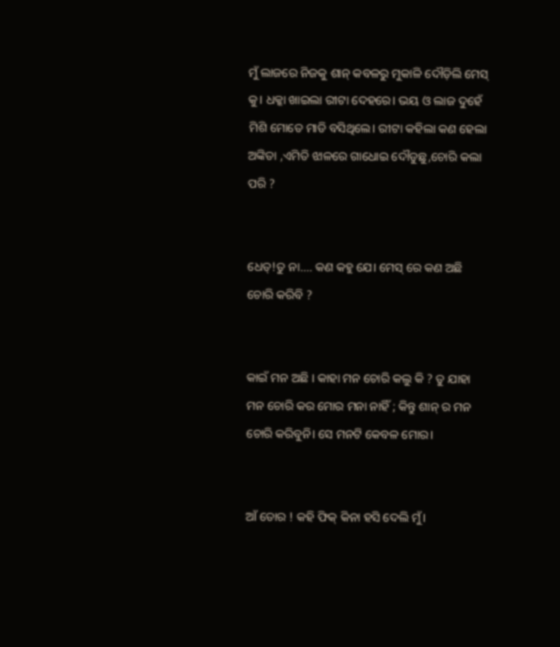ମୁଁ ଲାଜରେ ନିଜକୁ ଶାନ୍ କବଳରୁ ମୁକାଳି ଦୌଡ଼ିଲି ମେସ୍ କୁ। ଧକ୍କା ଖାଇଲା ରୀଟା ଦେହରେ। ଭୟ ଓ ଲାଜ ଦୁହେଁ ମିଶି ମୋତେ ମାଡି ବସିଥିଲେ। ରୀଟା କହିଲା କଣ ହେଲା ଅଙ୍କିତା ,ଏମିତି ଝାଳରେ ଗାଧୋଇ ଦୌଡୁଛୁ,ଚୋରି କଲା ପରି ?


ଧେତ୍!ତୁ ନା.... କଣ କହୁ ଯେ। ମେସ୍ ରେ କଣ ଅଛି ଚୋରି କରିବି ?


କାଇଁ ମନ ଅଛି । କାହା ମନ ଚୋରି କଲୁ କି ? ତୁ ଯାହା ମନ ଚୋରି କର ମୋର ମନା ନାହିଁ ; କିନ୍ତୁ ଶାନ୍ ର ମନ ଚୋରି କରିବୁନି। ସେ ମନଟି କେବଳ ମୋର।


ଆଁ ତୋର ! କହି ଫିକ୍ କିନା ହସି ଦେଲି ମୁଁ।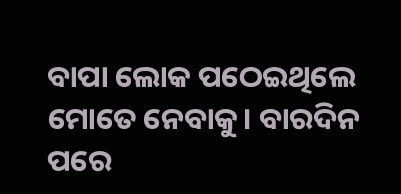ବାପା ଲୋକ ପଠେଇଥିଲେ ମୋତେ ନେବାକୁ। ବାରଦିନ ପରେ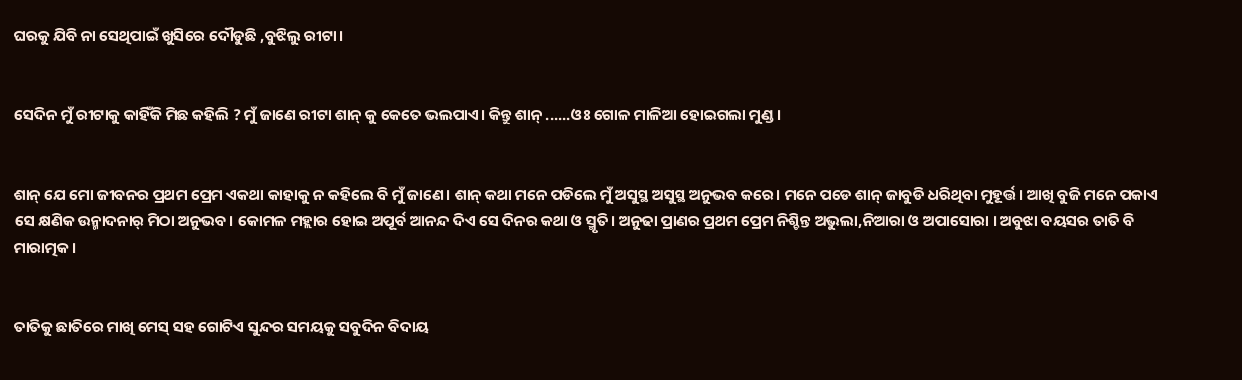ଘରକୁ ଯିବି ନା ସେଥିପାଇଁ ଖୁସିରେ ଦୌଡୁଛି ,ବୁଝିଲୁ ରୀଟା।


ସେଦିନ ମୁଁ ରୀଟାକୁ କାହିଁକି ମିଛ କହିଲି ? ମୁଁ ଜାଣେ ରୀଟା ଶାନ୍ କୁ କେତେ ଭଲପାଏ। କିନ୍ତୁ ଶାନ୍ ......ଓଃ ଗୋଳ ମାଳିଆ ହୋଇଗଲା ମୁଣ୍ଡ।


ଶାନ୍ ଯେ ମୋ ଜୀବନର ପ୍ରଥମ ପ୍ରେମ ଏକଥା କାହାକୁ ନ କହିଲେ ବି ମୁଁ ଜାଣେ। ଶାନ୍ କଥା ମନେ ପଡିଲେ ମୁଁ ଅସୁସ୍ଥ ଅସୁସ୍ଥ ଅନୁଭବ କରେ। ମନେ ପଡେ ଶାନ୍ ଜାବୁଡି ଧରିଥିବା ମୁହୂର୍ତ୍ତ। ଆଖି ବୁଜି ମନେ ପକାଏ ସେ କ୍ଷଣିକ ଉନ୍ମାଦନାର୍ ମିଠା ଅନୁଭବ। କୋମଳ ମହ୍ଲାର ହୋଇ ଅପୂର୍ବ ଆନନ୍ଦ ଦିଏ ସେ ଦିନର କଥା ଓ ସ୍ମୃତି। ଅନୁଢା ପ୍ରାଣର ପ୍ରଥମ ପ୍ରେମ ନିଶ୍ଚିନ୍ତ ଅଭୁଲା,ନିଆରା ଓ ଅପାସୋରା । ଅବୁଝା ବୟସର ତାତି ବି ମାରାତ୍ମକ।


ତାତିକୁ ଛାତିରେ ମାଖି ମେସ୍ ସହ ଗୋଟିଏ ସୁନ୍ଦର ସମୟକୁ ସବୁଦିନ ବିଦାୟ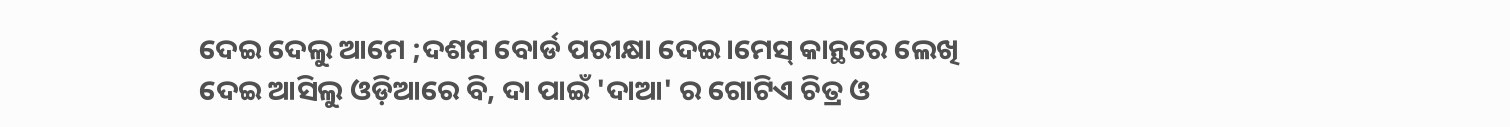ଦେଇ ଦେଲୁ ଆମେ ;ଦଶମ ବୋର୍ଡ ପରୀକ୍ଷା ଦେଇ।ମେସ୍ କାନ୍ଥରେ ଲେଖି ଦେଇ ଆସିଲୁ ଓଡ଼ିଆରେ ବି, ଦା ପାଇଁ 'ଦାଆ' ର ଗୋଟିଏ ଚିତ୍ର ଓ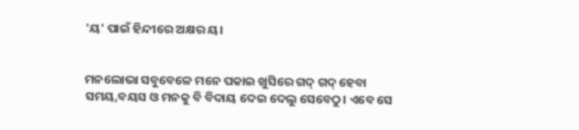'ୟ' ପାଇଁ ହିନ୍ଦୀରେ ଅକ୍ଷର ୟ।


ମନଲୋଭା ସବୁବେଳେ ମନେ ପକାଇ ଖୁସିରେ ଗଦ୍ ଗଦ୍ ହେବା ସମୟ,ବୟସ ଓ ମନକୁ ବି ବିଦାୟ ଦେଇ ଦେଲୁ ସେବେଠୁ। ଏବେ ସେ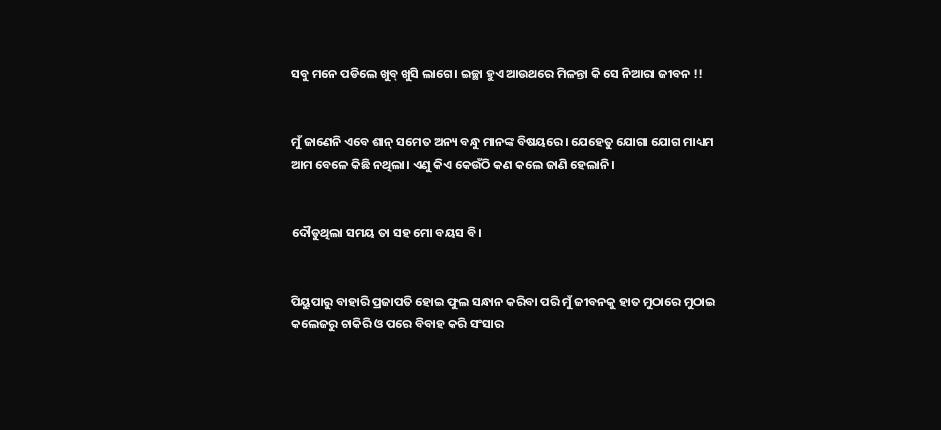ସବୁ ମନେ ପଡିଲେ ଖୁବ୍ ଖୁସି ଲାଗେ। ଇଚ୍ଛା ହୁଏ ଆଉଥରେ ମିଳନ୍ତା କି ସେ ନିଆରା ଜୀବନ !!


ମୁଁ ଜାଣେନି ଏବେ ଶାନ୍ ସମେତ ଅନ୍ୟ ବନ୍ଧୁ ମାନଙ୍କ ବିଷୟରେ। ଯେହେତୁ ଯୋଗା ଯୋଗ ମାଧ୍ୟମ ଆମ ବେଳେ କିଛି ନଥିଲା। ଏଣୁ କିଏ କେଉଁଠି କଣ କଲେ ଜାଣି ହେଲାନି।


ଦୌଡୁଥିଲା ସମୟ ତା ସହ ମୋ ବୟସ ବି।


ପିୟୁପାରୁ ବାହାରି ପ୍ରଜାପତି ହୋଇ ଫୁଲ ସନ୍ଧାନ କରିବା ପରି ମୁଁ ଜୀବନକୁ ହାତ ମୁଠାରେ ମୁଠାଇ କଲେଜରୁ ଚାକିରି ଓ ପରେ ବିବାହ କରି ସଂସାର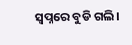ସ୍ୱପ୍ନରେ ବୁଡି ଗଲି।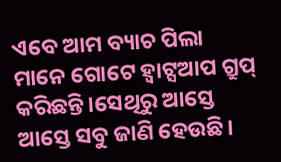ଏବେ ଆମ ବ୍ୟାଚ ପିଲା ମାନେ ଗୋଟେ ହ୍ଵାଟ୍ସଆପ ଗ୍ରୁପ୍ କରିଛନ୍ତି।ସେଥିରୁ ଆସ୍ତେ ଆସ୍ତେ ସବୁ ଜାଣି ହେଉଛି।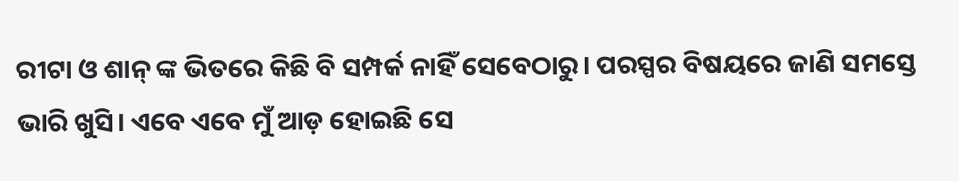ରୀଟା ଓ ଶାନ୍ ଙ୍କ ଭିତରେ କିଛି ବି ସମ୍ପର୍କ ନାହିଁ ସେବେଠାରୁ। ପରସ୍ପର ବିଷୟରେ ଜାଣି ସମସ୍ତେ ଭାରି ଖୁସି। ଏବେ ଏବେ ମୁଁ ଆଡ଼ ହୋଇଛି ସେ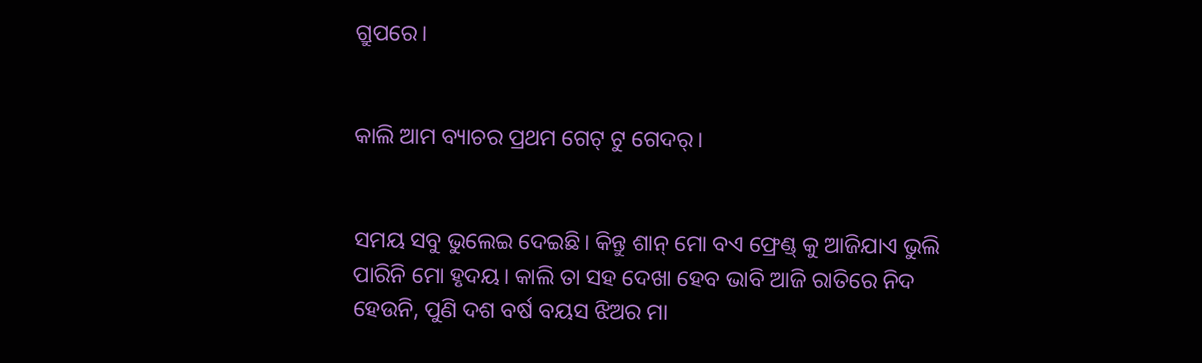ଗ୍ରୁପରେ।


କାଲି ଆମ ବ୍ୟାଚର ପ୍ରଥମ ଗେଟ୍ ଟୁ ଗେଦର୍।


ସମୟ ସବୁ ଭୁଲେଇ ଦେଇଛି। କିନ୍ତୁ ଶାନ୍ ମୋ ବଏ ଫ୍ରେଣ୍ଡ୍ କୁ ଆଜିଯାଏ ଭୁଲି ପାରିନି ମୋ ହୃଦୟ। କାଲି ତା ସହ ଦେଖା ହେବ ଭାବି ଆଜି ରାତିରେ ନିଦ ହେଉନି, ପୁଣି ଦଶ ବର୍ଷ ବୟସ ଝିଅର ମା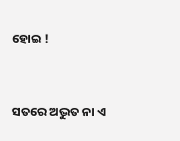ହୋଇ !


ସତରେ ଅଦ୍ଭୁତ ନା ଏ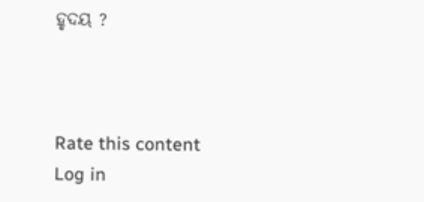ହୃଦୟ ?



Rate this content
Log in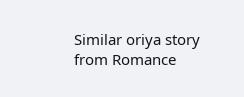Similar oriya story from Romance